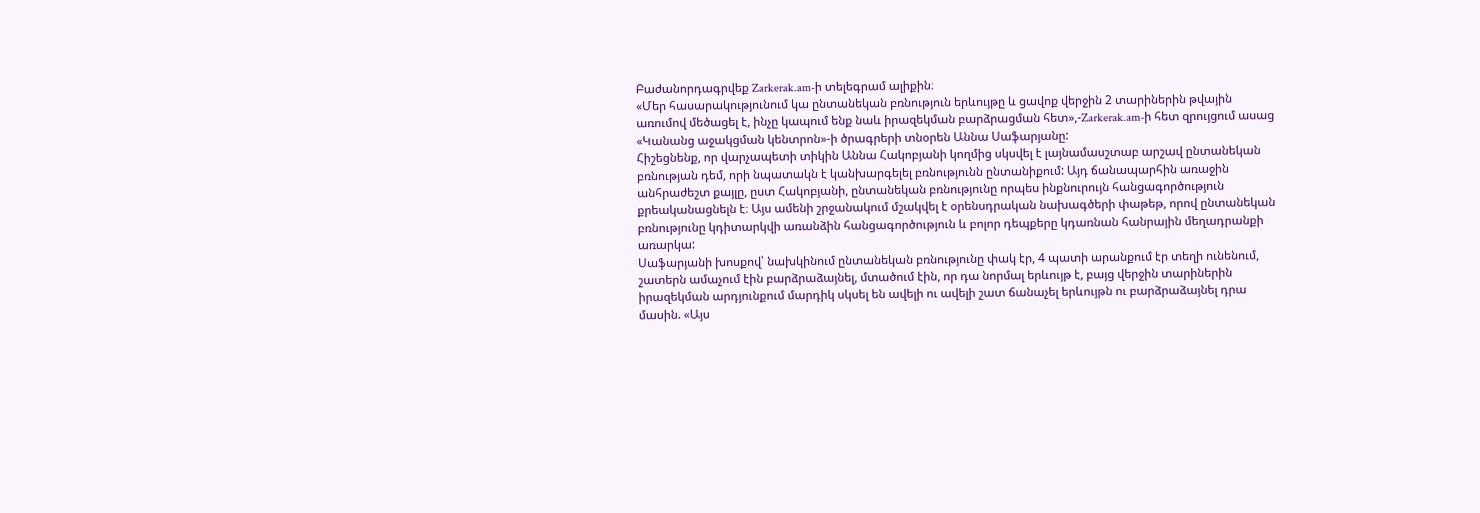Բաժանորդագրվեք Zarkerak.am-ի տելեգրամ ալիքին։
«Մեր հասարակությունում կա ընտանեկան բռնություն երևույթը և ցավոք վերջին 2 տարիներին թվային առումով մեծացել է, ինչը կապում ենք նաև իրազեկման բարձրացման հետ»,-Zarkerak.am-ի հետ զրույցում ասաց «Կանանց աջակցման կենտրոն»-ի ծրագրերի տնօրեն Աննա Սաֆարյանը:
Հիշեցնենք, որ վարչապետի տիկին Աննա Հակոբյանի կողմից սկսվել է լայնամասշտաբ արշավ ընտանեկան բռնության դեմ, որի նպատակն է կանխարգելել բռնությունն ընտանիքում: Այդ ճանապարհին առաջին անհրաժեշտ քայլը, ըստ Հակոբյանի, ընտանեկան բռնությունը որպես ինքնուրույն հանցագործություն քրեականացնելն է։ Այս ամենի շրջանակում մշակվել է օրենսդրական նախագծերի փաթեթ, որով ընտանեկան բռնությունը կդիտարկվի առանձին հանցագործություն և բոլոր դեպքերը կդառնան հանրային մեղադրանքի առարկա:
Սաֆարյանի խոսքով՝ նախկինում ընտանեկան բռնությունը փակ էր, 4 պատի արանքում էր տեղի ունենում, շատերն ամաչում էին բարձրաձայնել, մտածում էին, որ դա նորմալ երևույթ է, բայց վերջին տարիներին իրազեկման արդյունքում մարդիկ սկսել են ավելի ու ավելի շատ ճանաչել երևույթն ու բարձրաձայնել դրա մասին. «Այս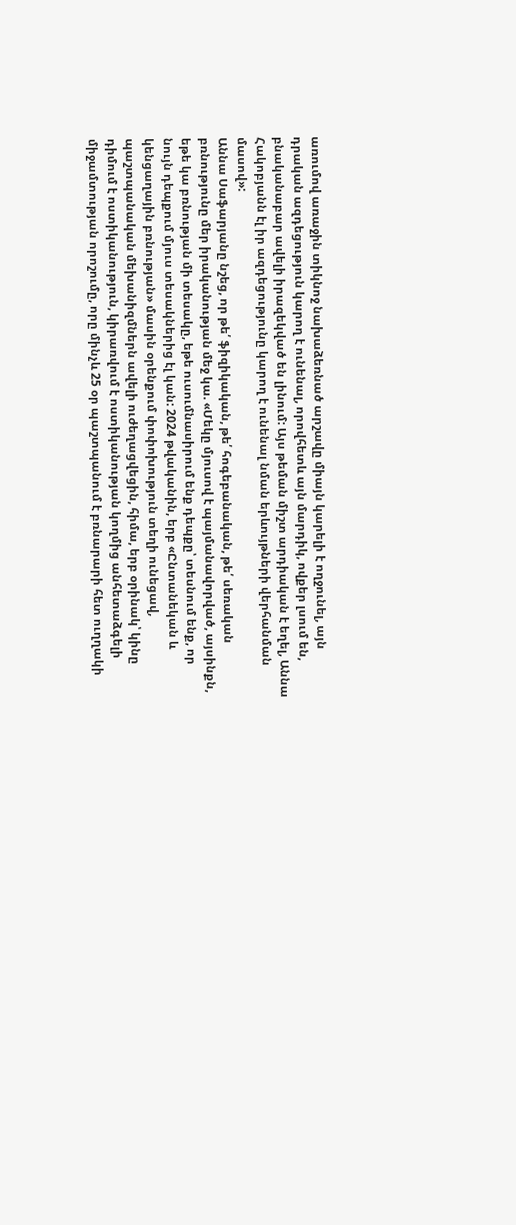առումով առաջին տիկնոջ նախաձեռնած արշավը միայն կարելի է ողջունել, այն դրական ազդեցություն կարող է ունենալ, որովհետև այն մարդիկ, ովքեր լսում են, բնականաբար ավելի իրազեկված են լինում: Այս թեման միշտ արդիական է եղել, Աննա Հակոբյանն էլ իր ազդեցությունը կարող է ունենալ նման երևույթների վերհանման մասով»:
Աննա Սաֆարյանը նշեց, որ թե՛ ֆիզիկական, թե՛ հոգեբանական, թե՛ սեռական բռնությունը մեր իրականության մեջ կա. «Մեկը մյուսով է պայմանավորված, այսինքն, եթե կա բռնության մի տեսակը, եթե ուսումնասիրում ենք դեպքը՝ տեսնում ենք, որ նույն դեպքում մյուս տեսակներից էլ կան: 2024 թվականին, երբ «Ընտանեկան և կենցաղային բռնության» մասին օրենքում փոփոխություն տեղի ունեցավ, պաշտպանական մեխանիզմներն ավելի ուժեղացվեցին, հիմա, երբ օրինակ՝ կինը դիմում է ոստիկանություն, կիրառվում է ոստիկանության կողմից անհետաձգելի միջամտության որոշումը, որը մինչև 25 օր պաշտպանում է բռնարարի հետ ուղղակի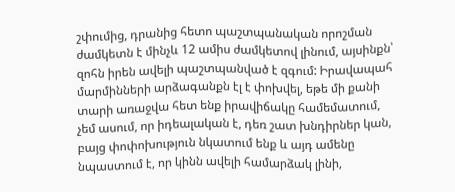շփումից, դրանից հետո պաշտպանական որոշման ժամկետն է մինչև 12 ամիս ժամկետով լինում, այսինքն՝ զոհն իրեն ավելի պաշտպանված է զգում: Իրավապահ մարմինների արձագանքն էլ է փոխվել, եթե մի քանի տարի առաջվա հետ ենք իրավիճակը համեմատում, չեմ ասում, որ իդեալական է, դեռ շատ խնդիրներ կան, բայց փոփոխություն նկատում ենք և այդ ամենը նպաստում է, որ կինն ավելի համարձակ լինի,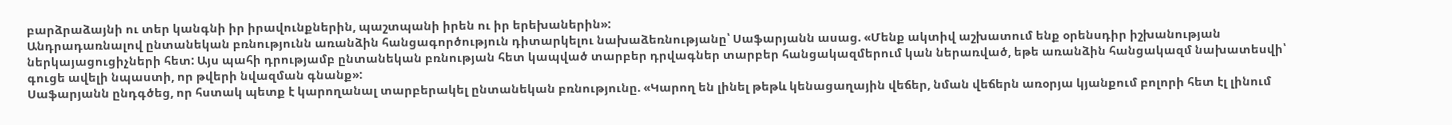բարձրաձայնի ու տեր կանգնի իր իրավունքներին, պաշտպանի իրեն ու իր երեխաներին»:
Անդրադառնալով ընտանեկան բռնությունն առանձին հանցագործություն դիտարկելու նախաձեռնությանը՝ Սաֆարյանն ասաց. «Մենք ակտիվ աշխատում ենք օրենսդիր իշխանության ներկայացուցիչների հետ: Այս պահի դրությամբ ընտանեկան բռնության հետ կապված տարբեր դրվագներ տարբեր հանցակազմերում կան ներառված, եթե առանձին հանցակազմ նախատեսվի՝ գուցե ավելի նպաստի, որ թվերի նվազման գնանք»:
Սաֆարյանն ընդգծեց, որ հստակ պետք է կարողանալ տարբերակել ընտանեկան բռնությունը. «Կարող են լինել թեթև կենացաղային վեճեր, նման վեճերն առօրյա կյանքում բոլորի հետ էլ լինում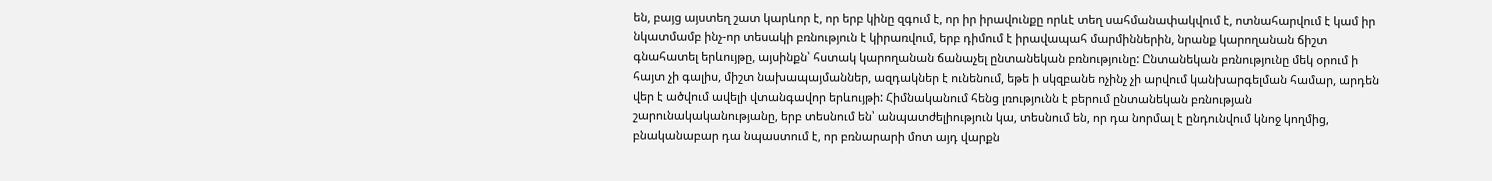են, բայց այստեղ շատ կարևոր է, որ երբ կինը զգում է, որ իր իրավունքը որևէ տեղ սահմանափակվում է, ոտնահարվում է կամ իր նկատմամբ ինչ-որ տեսակի բռնություն է կիրառվում, երբ դիմում է իրավապահ մարմիններին, նրանք կարողանան ճիշտ գնահատել երևույթը, այսինքն՝ հստակ կարողանան ճանաչել ընտանեկան բռնությունը: Ընտանեկան բռնությունը մեկ օրում ի հայտ չի գալիս, միշտ նախապայմաններ, ազդակներ է ունենում, եթե ի սկզբանե ոչինչ չի արվում կանխարգելման համար, արդեն վեր է ածվում ավելի վտանգավոր երևույթի: Հիմնականում հենց լռությունն է բերում ընտանեկան բռնության շարունակականությանը, երբ տեսնում են՝ անպատժելիություն կա, տեսնում են, որ դա նորմալ է ընդունվում կնոջ կողմից, բնականաբար դա նպաստում է, որ բռնարարի մոտ այդ վարքն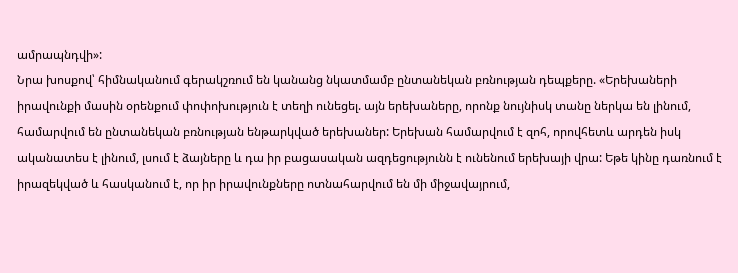ամրապնդվի»:
Նրա խոսքով՝ հիմնականում գերակշռում են կանանց նկատմամբ ընտանեկան բռնության դեպքերը. «Երեխաների իրավունքի մասին օրենքում փոփոխություն է տեղի ունեցել. այն երեխաները, որոնք նույնիսկ տանը ներկա են լինում, համարվում են ընտանեկան բռնության ենթարկված երեխաներ: Երեխան համարվում է զոհ, որովհետև արդեն իսկ ականատես է լինում, լսում է ձայները և դա իր բացասական ազդեցությունն է ունենում երեխայի վրա: Եթե կինը դառնում է իրազեկված և հասկանում է, որ իր իրավունքները ոտնահարվում են մի միջավայրում,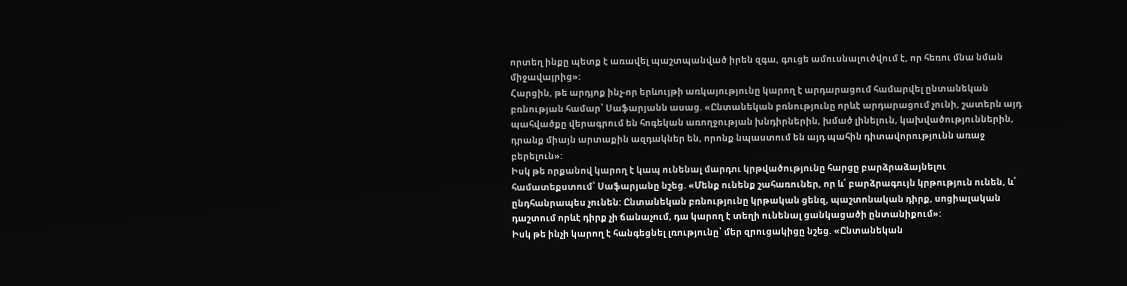որտեղ ինքը պետք է առավել պաշտպանված իրեն զգա, գուցե ամուսնալուծվում է, որ հեռու մնա նման միջավայրից»:
Հարցին, թե արդյոք ինչ-որ երևույթի առկայությունը կարող է արդարացում համարվել ընտանեկան բռնության համար՝ Սաֆարյանն ասաց. «Ընտանեկան բռնությունը որևէ արդարացում չունի, շատերն այդ պահվածքը վերագրում են հոգեկան առողջության խնդիրներին, խմած լինելուն, կախվածություններին, դրանք միայն արտաքին ազդակներ են, որոնք նպաստում են այդ պահին դիտավորությունն առաջ բերելուն»:
Իսկ թե որքանով կարող է կապ ունենալ մարդու կրթվածությունը հարցը բարձրաձայնելու համատեքստում՝ Սաֆարյանը նշեց. «Մենք ունենք շահառուներ, որ և՛ բարձրագույն կրթություն ունեն, և՛ ընդհանրապես չունեն: Ընտանեկան բռնությունը կրթական ցենզ, պաշտոնական դիրք, սոցիալական դաշտում որևէ դիրք չի ճանաչում, դա կարող է տեղի ունենալ ցանկացածի ընտանիքում»:
Իսկ թե ինչի կարող է հանգեցնել լռությունը՝ մեր զրուցակիցը նշեց. «Ընտանեկան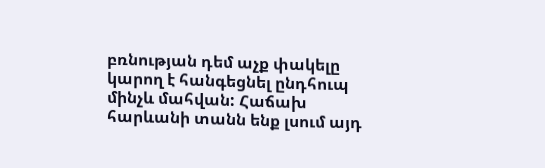բռնության դեմ աչք փակելը կարող է հանգեցնել ընդհուպ մինչև մահվան: Հաճախ հարևանի տանն ենք լսում այդ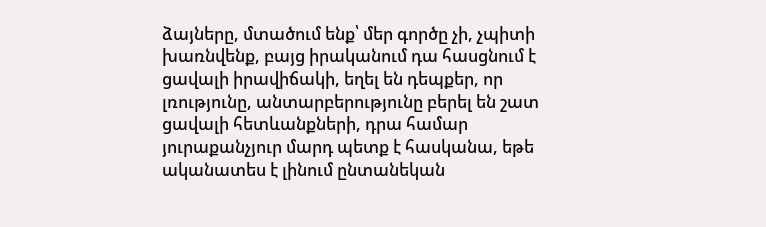ձայները, մտածում ենք՝ մեր գործը չի, չպիտի խառնվենք, բայց իրականում դա հասցնում է ցավալի իրավիճակի, եղել են դեպքեր, որ լռությունը, անտարբերությունը բերել են շատ ցավալի հետևանքների, դրա համար յուրաքանչյուր մարդ պետք է հասկանա, եթե ականատես է լինում ընտանեկան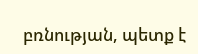բռնության, պետք է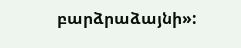բարձրաձայնի»: